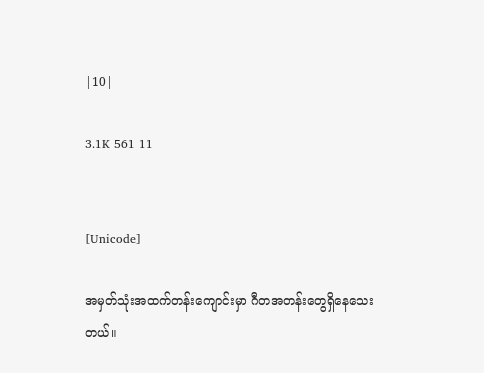|10|

3.1K 561 11


[Unicode]

အမှတ်သုံးအထက်တန်းကျောင်းမှာ ဂီတအတန်းတွေရှိနေသေးတယ်။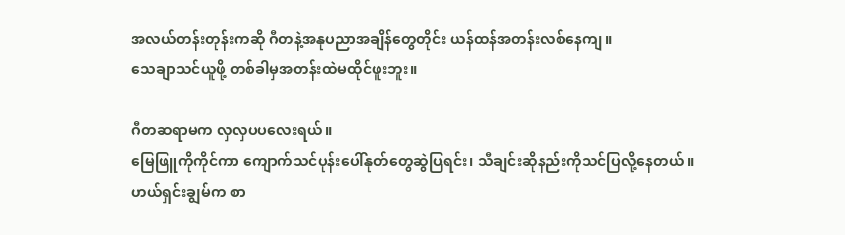အလယ်တန်းတုန်းကဆို ဂီတနဲ့အနုပညာအချိန်တွေတိုင်း ယန်ထန်အတန်းလစ်နေကျ။
သေချာသင်ယူဖို့ တစ်ခါမှအတန်းထဲမထိုင်ဖူးဘူး။

ဂီတဆရာမက လှလှပပလေးရယ်။
မြေဖြူကိုကိုင်ကာ ကျောက်သင်ပုန်းပေါ်နုတ်တွေဆွဲပြရင်း၊ သီချင်းဆိုနည်းကိုသင်ပြလို့နေတယ်။
ဟယ်ရှင်းချွမ်က စာ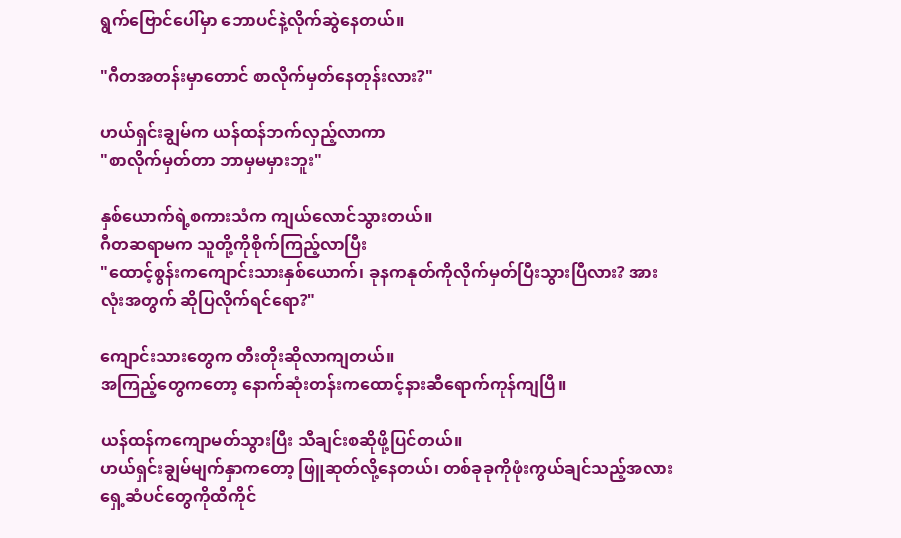ရွက်ဗြောင်ပေါ်မှာ ဘောပင်နဲ့လိုက်ဆွဲနေတယ်။

"ဂီတအတန်းမှာတောင် စာလိုက်မှတ်နေတုန်းလား?"

ဟယ်ရှင်းချွမ်က ယန်ထန်ဘက်လှည့်လာကာ
"စာလိုက်မှတ်တာ ဘာမှမမှားဘူး"

နှစ်ယောက်ရဲ့စကားသံက ကျယ်လောင်သွားတယ်။
ဂီတဆရာမက သူတို့ကိုစိုက်ကြည့်လာပြီး
"ထောင့်စွန်းကကျောင်းသားနှစ်ယောက်၊ ခုနကနုတ်ကိုလိုက်မှတ်ပြီးသွားပြီလား? အားလုံးအတွက် ဆိုပြလိုက်ရင်ရော?"

ကျောင်းသားတွေက တီးတိုးဆိုလာကျတယ်။
အကြည့်တွေကတော့ နောက်ဆုံးတန်းကထောင့်နားဆီရောက်ကုန်ကျပြီ။

ယန်ထန်ကကျောမတ်သွားပြီး သီချင်းစဆိုဖို့ပြင်တယ်။
ဟယ်ရှင်းချွမ်မျက်နှာကတော့ ဖြူဆုတ်လို့နေတယ်၊ တစ်ခုခုကိုဖုံးကွယ်ချင်သည့်အလား ရှေ့ဆံပင်တွေကိုထိကိုင်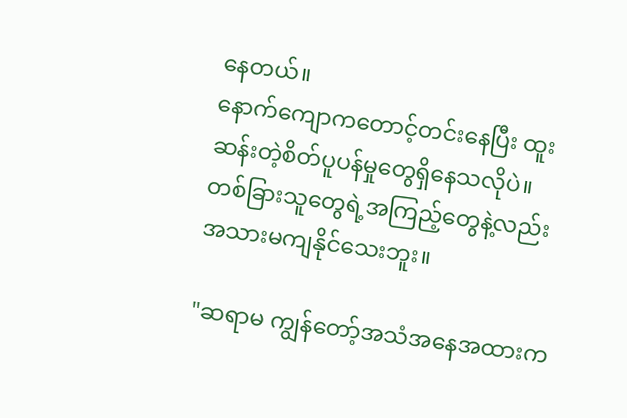နေတယ်။
နောက်ကျောကတောင့်တင်းနေပြီး ထူးဆန်းတဲ့စိတ်ပူပန်မှုတွေရှိနေသလိုပဲ။
တစ်ခြားသူတွေရဲ့အကြည့်တွေနဲ့လည်း အသားမကျနိုင်သေးဘူး။

"ဆရာမ ကျွန်တော့်အသံအနေအထားက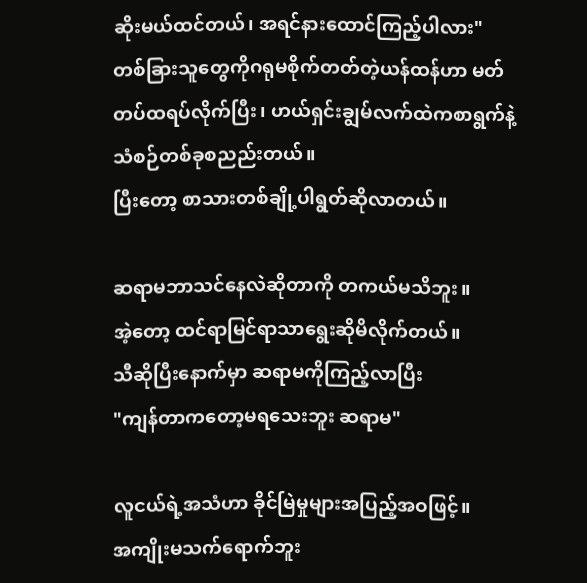ဆိုးမယ်ထင်တယ်၊ အရင်နားထောင်ကြည့်ပါလား"
တစ်ခြားသူတွေကိုဂရုမစိုက်တတ်တဲ့ယန်ထန်ဟာ မတ်တပ်ထရပ်လိုက်ပြီး၊ ဟယ်ရှင်းချွမ်လက်ထဲကစာရွက်နဲ့ သံစဉ်တစ်ခုစညည်းတယ်။
ပြီးတော့ စာသားတစ်ချို့ပါရွတ်ဆိုလာတယ်။

ဆရာမဘာသင်နေလဲဆိုတာကို တကယ်မသိဘူး။
အဲ့တော့ ထင်ရာမြင်ရာသာရွေးဆိုမိလိုက်တယ်။
သီဆိုပြီးနောက်မှာ ဆရာမကိုကြည့်လာပြီး
"ကျန်တာကတော့မရသေးဘူး ဆရာမ"

လူငယ်ရဲ့အသံဟာ ခိုင်မြဲမှုများအပြည့်အဝဖြင့်။
အကျိုးမသက်ရောက်ဘူး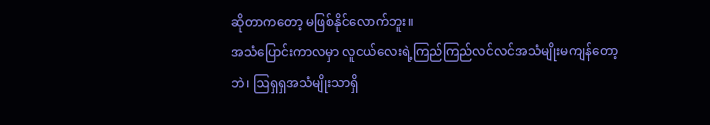ဆိုတာကတော့ မဖြစ်နိုင်လောက်ဘူး။
အသံပြောင်းကာလမှာ လူငယ်လေးရဲ့ကြည်ကြည်လင်လင်အသံမျိုးမကျန်တော့ဘဲ၊ ဩရှရှအသံမျိုးသာရှိ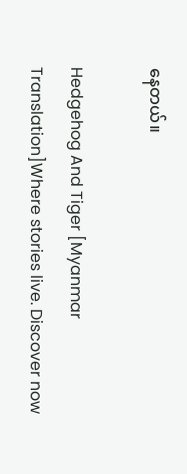နေတယ်။

Hedgehog And Tiger [Myanmar Translation]Where stories live. Discover now